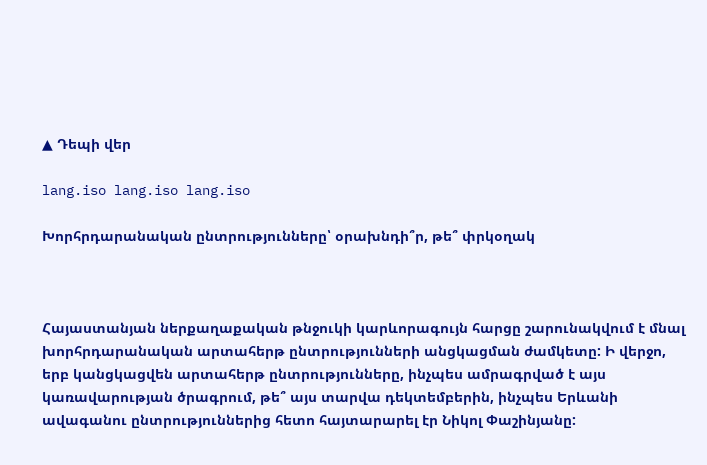▲ Դեպի վեր

lang.iso lang.iso lang.iso

Խորհրդարանական ընտրությունները՝ օրախնդի՞ր, թե՞ փրկօղակ



Հայաստանյան ներքաղաքական թնջուկի կարևորագույն հարցը շարունակվում է մնալ խորհրդարանական արտահերթ ընտրությունների անցկացման ժամկետը: Ի վերջո, երբ կանցկացվեն արտահերթ ընտրությունները, ինչպես ամրագրված է այս կառավարության ծրագրում, թե՞ այս տարվա դեկտեմբերին, ինչպես Երևանի ավագանու ընտրություններից հետո հայտարարել էր Նիկոլ Փաշինյանը: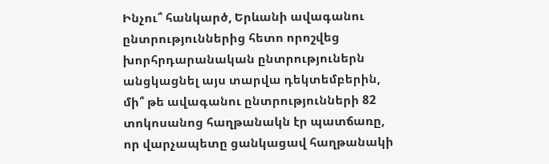Ինչու՞ հանկարծ, Երևանի ավագանու ընտրություններից հետո որոշվեց խորհրդարանական ընտրություներն անցկացնել այս տարվա դեկտեմբերին, մի՞ թե ավագանու ընտրությունների 82 տոկոսանոց հաղթանակն էր պատճառը, որ վարչապետը ցանկացավ հաղթանակի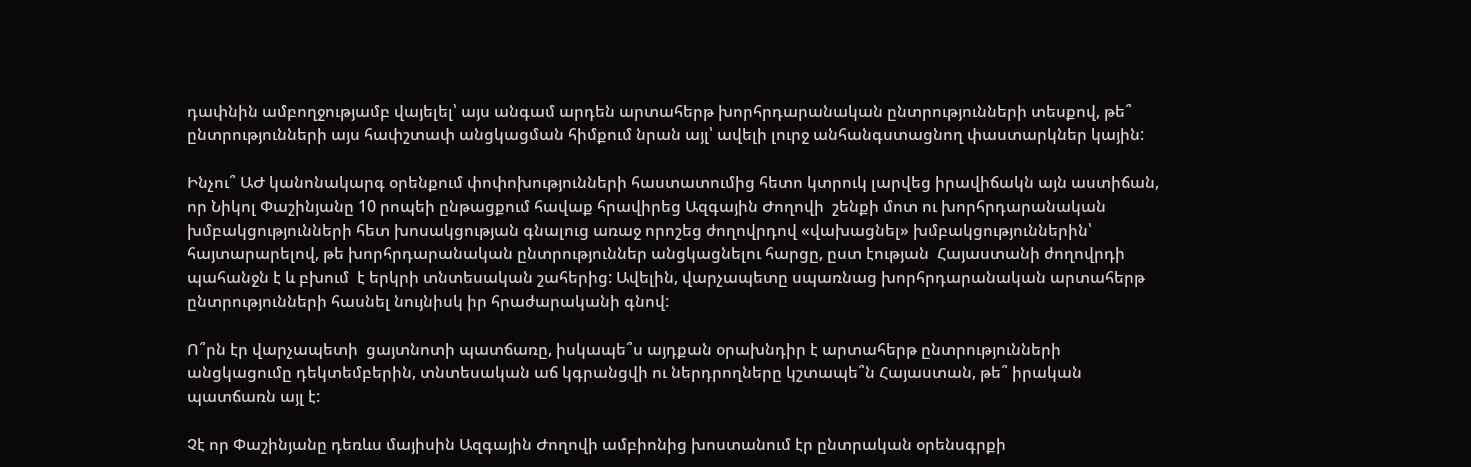դափնին ամբողջությամբ վայելել՝ այս անգամ արդեն արտահերթ խորհրդարանական ընտրությունների տեսքով, թե՞ ընտրությունների այս հափշտափ անցկացման հիմքում նրան այլ՝ ավելի լուրջ անհանգստացնող փաստարկներ կային:

Ինչու՞ ԱԺ կանոնակարգ օրենքում փոփոխությունների հաստատումից հետո կտրուկ լարվեց իրավիճակն այն աստիճան, որ Նիկոլ Փաշինյանը 10 րոպեի ընթացքում հավաք հրավիրեց Ազգային Ժողովի  շենքի մոտ ու խորհրդարանական խմբակցությունների հետ խոսակցության գնալուց առաջ որոշեց ժողովրդով «վախացնել» խմբակցություններին՝ հայտարարելով, թե խորհրդարանական ընտրություններ անցկացնելու հարցը, ըստ էության  Հայաստանի ժողովրդի պահանջն է և բխում  է երկրի տնտեսական շահերից: Ավելին, վարչապետը սպառնաց խորհրդարանական արտահերթ ընտրությունների հասնել նույնիսկ իր հրաժարականի գնով:

Ո՞րն էր վարչապետի  ցայտնոտի պատճառը, իսկապե՞ս այդքան օրախնդիր է արտահերթ ընտրությունների անցկացումը դեկտեմբերին, տնտեսական աճ կգրանցվի ու ներդրողները կշտապե՞ն Հայաստան, թե՞ իրական պատճառն այլ է:

Չէ որ Փաշինյանը դեռևս մայիսին Ազգային Ժողովի ամբիոնից խոստանում էր ընտրական օրենսգրքի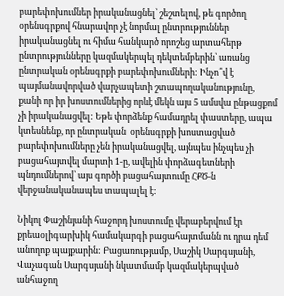բարեփոխումներ իրականացնել՝ շեշտելով, թե գործող օրենսգրքով հնարավոր չէ նորմալ ընտրություններ իրականացնել ու հիմա հանկարծ որոշեց արտահերթ ընտրությունները կազմակերպել դեկտեմբերին՝ առանց ընտրական օրենսգրքի բարեփոխումների: Ինչո՞վ է պայմանավորված վարչապետի շտապողականությունը, քանի որ իր խոստումներից որևէ մեկն այս 5 ամսվա ընթացքոմ չի իրականացվել: Եթե փորձենք համադրել փաստերը, ապա կտեսնենք, որ ընտրական  օրենսգրքի խոստացված բարեփոխումները չեն իրականացվել, այնպես ինչպես չի բացահայտվել մարտի 1-ը, ավելին փորձագետների պնդումներով՝ այս գործի բացահայտումը ՀՔԾ-ն վերջանականապես տապալել է:

Նիկոլ Փաշինյանի հաջորդ խոստումը վերաբերվում էր քրեաօլիգարխիկ համակարգի բացահայտմանն ու դրա դեմ անողոք պայքարին: Բացառությամբ, Սաշիկ Սարգսյանի, Վաչագան Սարգսյանի նկատմամբ կազմակերպված անհաջող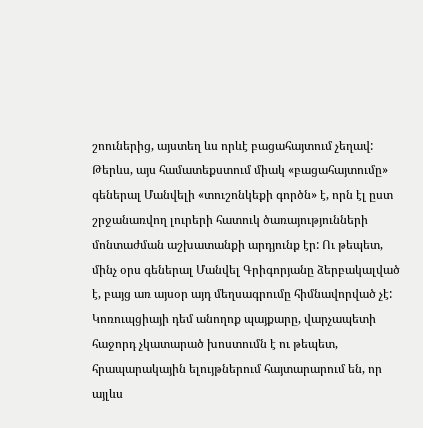շոուներից, այստեղ ևս որևէ բացահայտում չեղավ: Թերևս, այս համատեքստում միակ «բացահայտումը» գեներալ Մանվելի «տուշոնկեքի գործն» է, որն էլ ըստ շրջանառվող լուրերի հատուկ ծառայությունների մոնտաժման աշխատանքի արդյունք էր: Ու թեպետ, մինչ օրս գեներալ Մանվել Գրիգորյանը ձերբակալված է, բայց առ այսօր այդ մեղսագրումը հիմնավորված չէ: Կոռուպցիայի դեմ անողոք պայքարը, վարչապետի հաջորդ չկատարած խոստումն է ու թեպետ, հրապարակային ելույթներում հայտարարում են, որ այլևս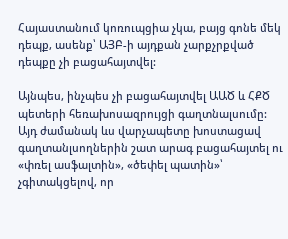Հայաստանում կոռուպցիա չկա, բայց գոնե մեկ դեպք, ասենք՝ ԱՅԲ-ի այդքան չարքչրքված դեպքը չի բացահայտվել:

Այնպես, ինչպես չի բացահայտվել ԱԱԾ և ՀՔԾ պետերի հեռախոսազրույցի գաղտնալսումը: Այդ ժամանակ ևս վարչապետը խոստացավ գաղտանլսողներին շատ արագ բացահայտել ու «փռել ասֆալտին», «ծեփել պատին»՝ չգիտակցելով, որ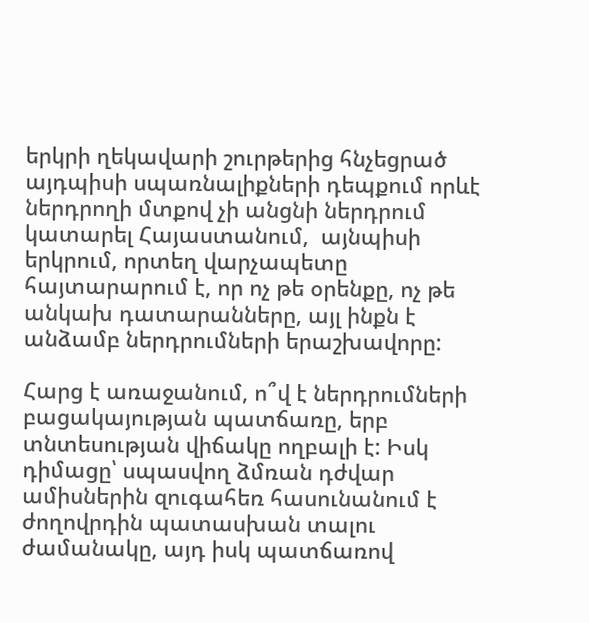երկրի ղեկավարի շուրթերից հնչեցրած այդպիսի սպառնալիքների դեպքում որևէ ներդրողի մտքով չի անցնի ներդրում կատարել Հայաստանում,  այնպիսի երկրում, որտեղ վարչապետը հայտարարում է, որ ոչ թե օրենքը, ոչ թե անկախ դատարանները, այլ ինքն է անձամբ ներդրումների երաշխավորը:

Հարց է առաջանում, ո՞վ է ներդրումների բացակայության պատճառը, երբ տնտեսության վիճակը ողբալի է: Իսկ դիմացը՝ սպասվող ձմռան դժվար ամիսներին զուգահեռ հասունանում է ժողովրդին պատասխան տալու ժամանակը, այդ իսկ պատճառով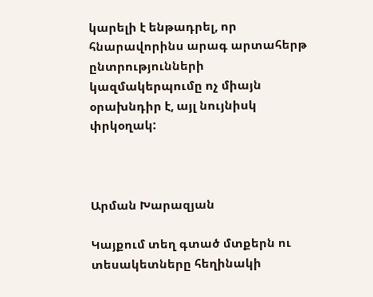կարելի է ենթադրել, որ հնարավորինս արագ արտահերթ ընտրությունների կազմակերպումը ոչ միայն օրախնդիր է, այլ նույնիսկ փրկօղակ:



Արման Խարազյան

Կայքում տեղ գտած մտքերն ու տեսակետները հեղինակի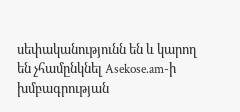սեփականությունն են և կարող են չհամընկնել Asekose.am-ի խմբագրության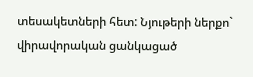տեսակետների հետ: Նյութերի ներքո` վիրավորական ցանկացած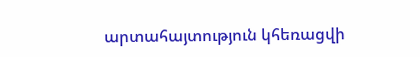արտահայտություն կհեռացվի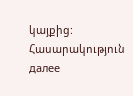կայքից:
Հասարակություն далее